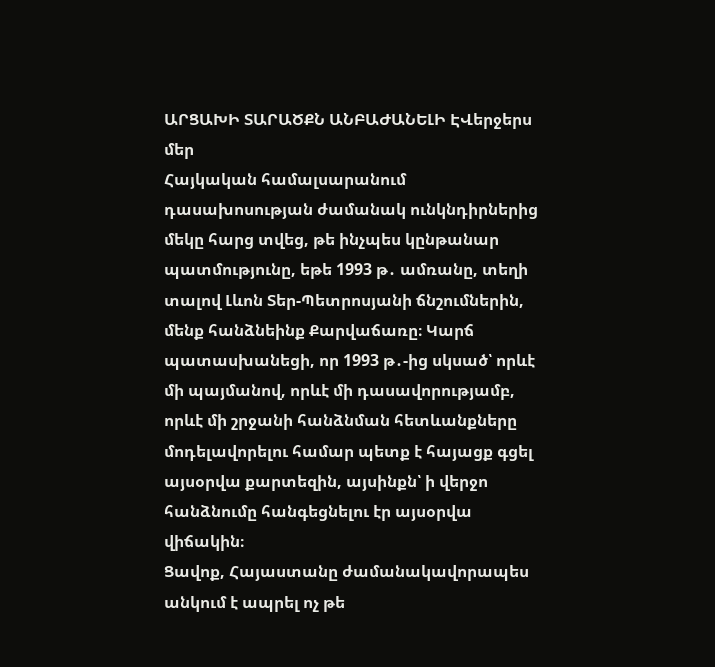ԱՐՑԱԽԻ ՏԱՐԱԾՔՆ ԱՆԲԱԺԱՆԵԼԻ ԷՎերջերս մեր
Հայկական համալսարանում դասախոսության ժամանակ ունկնդիրներից մեկը հարց տվեց, թե ինչպես կընթանար պատմությունը, եթե 1993 թ․ ամռանը, տեղի տալով Լևոն Տեր-Պետրոսյանի ճնշումներին, մենք հանձնեինք Քարվաճառը։ Կարճ պատասխանեցի, որ 1993 թ․-ից սկսած՝ որևէ մի պայմանով, որևէ մի դասավորությամբ, որևէ մի շրջանի հանձնման հետևանքները մոդելավորելու համար պետք է հայացք գցել այսօրվա քարտեզին, այսինքն՝ ի վերջո հանձնումը հանգեցնելու էր այսօրվա վիճակին։
Ցավոք, Հայաստանը ժամանակավորապես անկում է ապրել ոչ թե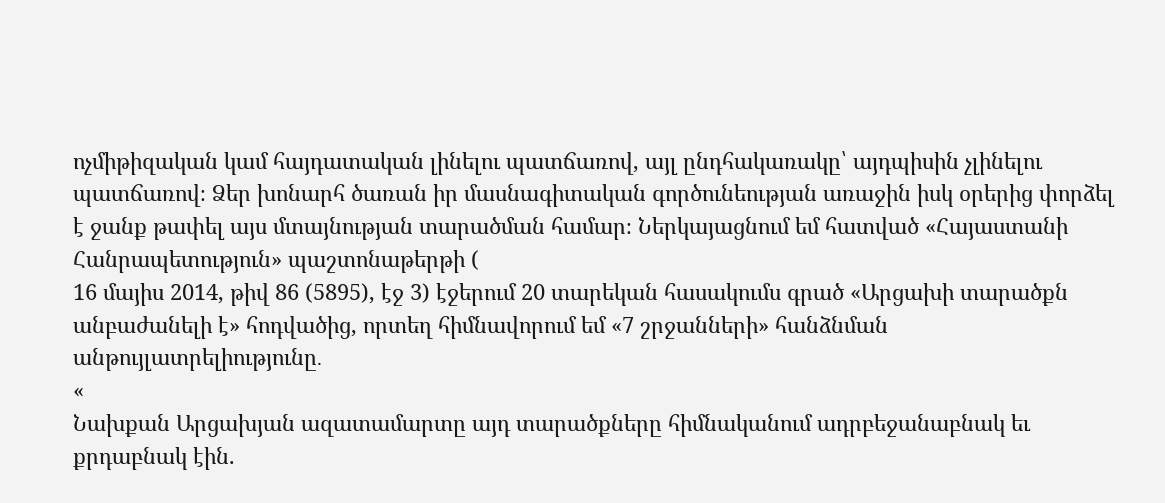ոչմիթիզական կամ հայդատական լինելու պատճառով, այլ ընդհակառակը՝ այդպիսին չլինելու պատճառով։ Ձեր խոնարհ ծառան իր մասնագիտական գործունեության առաջին իսկ օրերից փորձել է ջանք թափել այս մտայնության տարածման համար։ Ներկայացնում եմ հատված «Հայաստանի Հանրապետություն» պաշտոնաթերթի (
16 մայիս 2014, թիվ 86 (5895), էջ 3) էջերում 20 տարեկան հասակումս գրած «Արցախի տարածքն անբաժանելի է» հոդվածից, որտեղ հիմնավորում եմ «7 շրջանների» հանձնման անթույլատրելիությունը․
«
Նախքան Արցախյան ազատամարտը այդ տարածքները հիմնականում ադրբեջանաբնակ եւ քրդաբնակ էին.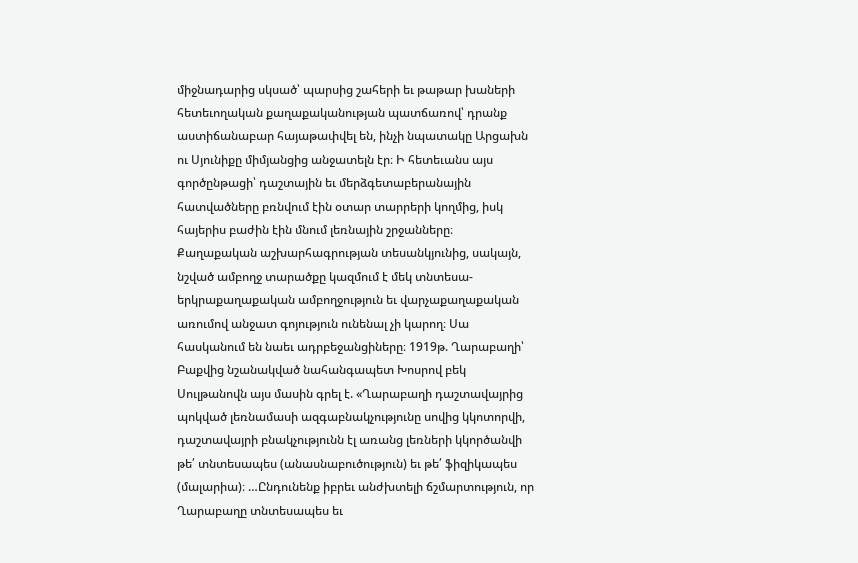միջնադարից սկսած՝ պարսից շահերի եւ թաթար խաների հետեւողական քաղաքականության պատճառով՝ դրանք աստիճանաբար հայաթափվել են, ինչի նպատակը Արցախն ու Սյունիքը միմյանցից անջատելն էր։ Ի հետեւանս այս գործընթացի՝ դաշտային եւ մերձգետաբերանային հատվածները բռնվում էին օտար տարրերի կողմից, իսկ հայերիս բաժին էին մնում լեռնային շրջանները։
Քաղաքական աշխարհագրության տեսանկյունից, սակայն, նշված ամբողջ տարածքը կազմում է մեկ տնտեսա-երկրաքաղաքական ամբողջություն եւ վարչաքաղաքական առումով անջատ գոյություն ունենալ չի կարող։ Սա հասկանում են նաեւ ադրբեջանցիները։ 1919թ. Ղարաբաղի՝ Բաքվից նշանակված նահանգապետ Խոսրով բեկ Սուլթանովն այս մասին գրել է. «Ղարաբաղի դաշտավայրից պոկված լեռնամասի ազգաբնակչությունը սովից կկոտորվի, դաշտավայրի բնակչությունն էլ առանց լեռների կկործանվի թե՛ տնտեսապես (անասնաբուծություն) եւ թե՛ ֆիզիկապես (մալարիա)։ …Ընդունենք իբրեւ անժխտելի ճշմարտություն, որ Ղարաբաղը տնտեսապես եւ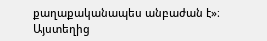քաղաքականապես անբաժան է»։ Այստեղից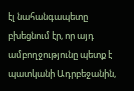էլ նահանգապետը բխեցնում էր, որ այդ ամբողջությունը պետք է պատկանի Ադրբեջանին,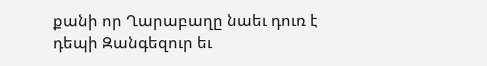քանի որ Ղարաբաղը նաեւ դուռ է դեպի Զանգեզուր եւ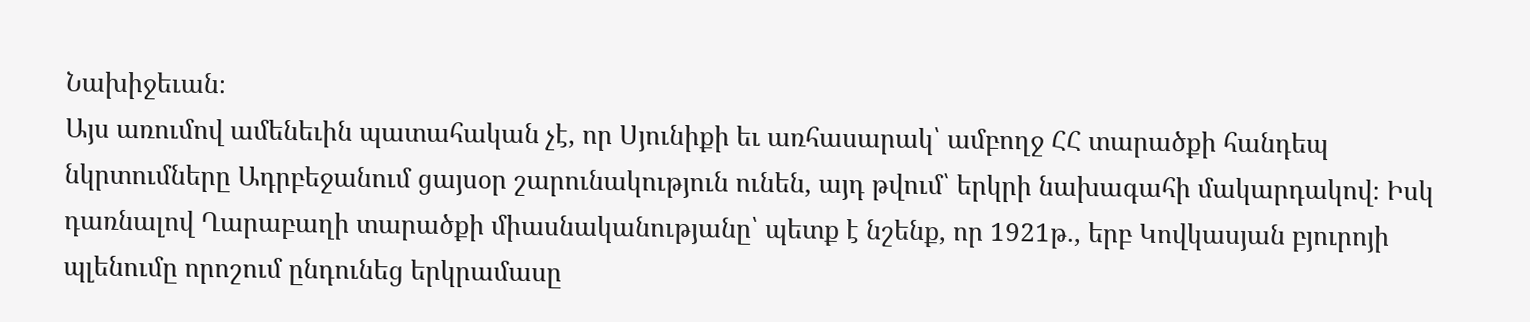Նախիջեւան։
Այս առումով ամենեւին պատահական չէ, որ Սյունիքի եւ առհասարակ՝ ամբողջ ՀՀ տարածքի հանդեպ նկրտումները Ադրբեջանում ցայսօր շարունակություն ունեն, այդ թվում՝ երկրի նախագահի մակարդակով։ Իսկ դառնալով Ղարաբաղի տարածքի միասնականությանը՝ պետք է նշենք, որ 1921թ., երբ Կովկասյան բյուրոյի պլենումը որոշում ընդունեց երկրամասը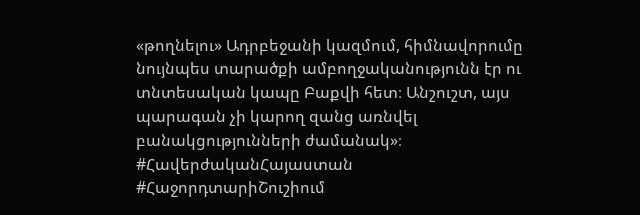«թողնելու» Ադրբեջանի կազմում, հիմնավորումը նույնպես տարածքի ամբողջականությունն էր ու տնտեսական կապը Բաքվի հետ։ Անշուշտ, այս պարագան չի կարող զանց առնվել բանակցությունների ժամանակ»։
#ՀավերժականՀայաստան
#ՀաջորդտարիՇուշիում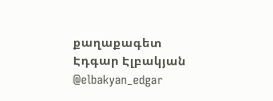քաղաքագետ Էդգար Էլբակյան
@elbakyan_edgar